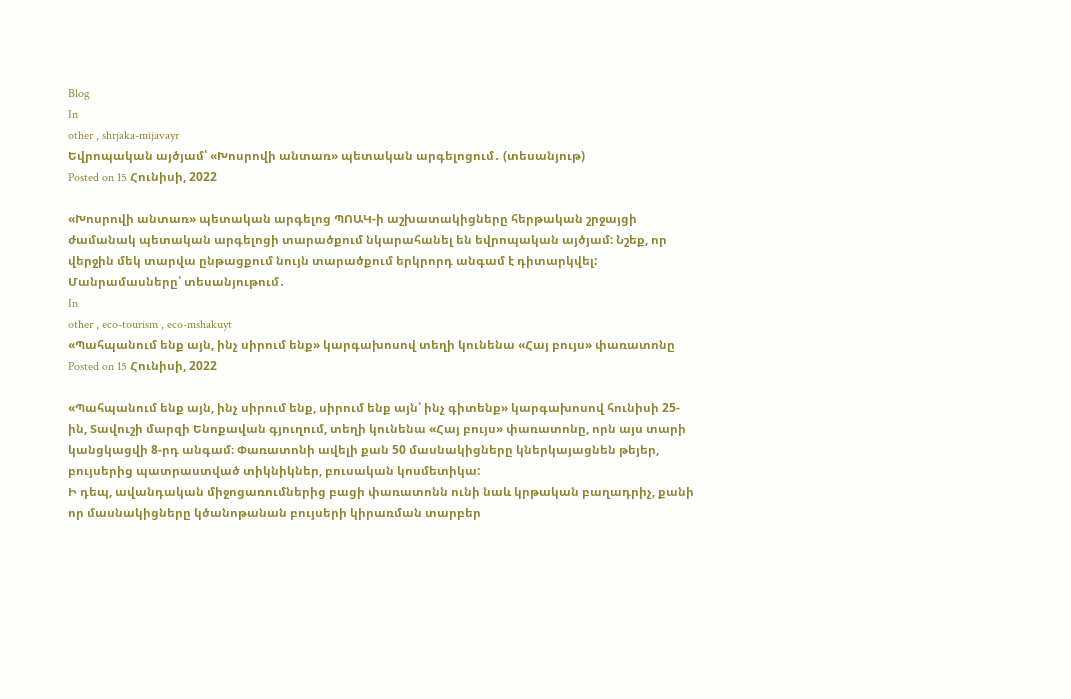Blog
In
other , shrjaka-mijavayr
Եվրոպական այծյամ՝ «Խոսրովի անտառ» պետական արգելոցում․ (տեսանյութ)
Posted on 15 Հունիսի, 2022

«Խոսրովի անտառ» պետական արգելոց ՊՈԱԿ-ի աշխատակիցները հերթական շրջայցի ժամանակ պետական արգելոցի տարածքում նկարահանել են եվրոպական այծյամ: Նշեք, որ վերջին մեկ տարվա ընթացքում նույն տարածքում երկրորդ անգամ է դիտարկվել: Մանրամասները՝ տեսանյութում․
In
other , eco-tourism , eco-mshakuyt
«Պահպանում ենք այն, ինչ սիրում ենք» կարգախոսով տեղի կունենա «Հայ բույս» փառատոնը
Posted on 15 Հունիսի, 2022

«Պահպանում ենք այն, ինչ սիրում ենք, սիրում ենք այն՝ ինչ գիտենք» կարգախոսով հունիսի 25-ին, Տավուշի մարզի Ենոքավան գյուղում, տեղի կունենա «Հայ բույս» փառատոնը, որն այս տարի կանցկացվի 8-րդ անգամ։ Փառատոնի ավելի քան 50 մասնակիցները կներկայացնեն թեյեր, բույսերից պատրաստված տիկնիկներ, բուսական կոսմետիկա:
Ի դեպ, ավանդական միջոցառումներից բացի փառատոնն ունի նաև կրթական բաղադրիչ, քանի որ մասնակիցները կծանոթանան բույսերի կիրառման տարբեր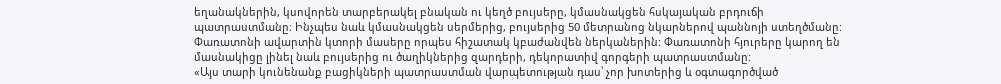եղանակներին, կսովորեն տարբերակել բնական ու կեղծ բույսերը, կմասնակցեն հսկայական բրդուճի պատրաստմանը։ Ինչպես նաև կմասնակցեն սերմերից, բույսերից 50 մետրանոց նկարներով պաննոյի ստեղծմանը: Փառատոնի ավարտին կտորի մասերը որպես հիշատակ կբաժանվեն ներկաներին: Փառատոնի հյուրերը կարող են մասնակիցը լինել նաև բույսերից ու ծաղիկներից զարդերի, դեկորատիվ գորգերի պատրաստմանը:
«Այս տարի կունենանք բացիկների պատրաստման վարպետության դաս՝ չոր խոտերից և օգտագործված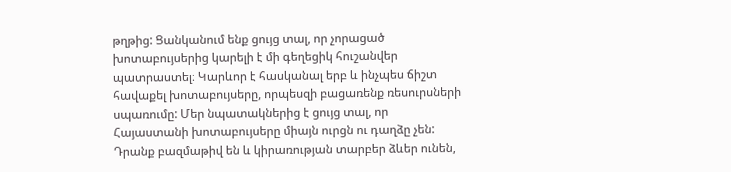թղթից: Ցանկանում ենք ցույց տալ, որ չորացած խոտաբույսերից կարելի է մի գեղեցիկ հուշանվեր պատրաստել։ Կարևոր է հասկանալ երբ և ինչպես ճիշտ հավաքել խոտաբույսերը, որպեսզի բացառենք ռեսուրսների սպառումը: Մեր նպատակներից է ցույց տալ, որ Հայաստանի խոտաբույսերը միայն ուրցն ու դաղձը չեն: Դրանք բազմաթիվ են և կիրառության տարբեր ձևեր ունեն,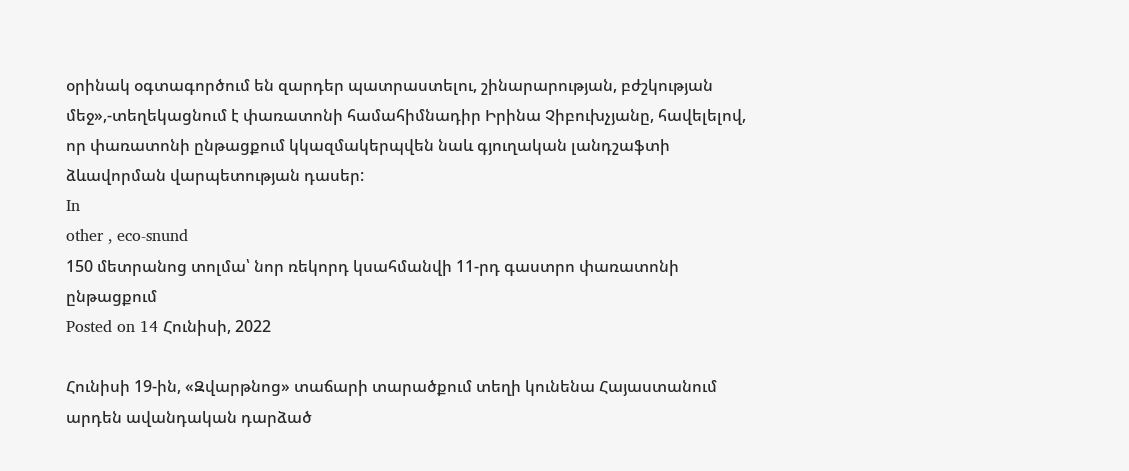օրինակ օգտագործում են զարդեր պատրաստելու, շինարարության, բժշկության մեջ»,-տեղեկացնում է փառատոնի համահիմնադիր Իրինա Չիբուխչյանը, հավելելով, որ փառատոնի ընթացքում կկազմակերպվեն նաև գյուղական լանդշաֆտի ձևավորման վարպետության դասեր:
In
other , eco-snund
150 մետրանոց տոլմա՝ նոր ռեկորդ կսահմանվի 11-րդ գաստրո փառատոնի ընթացքում
Posted on 14 Հունիսի, 2022

Հունիսի 19-ին, «Զվարթնոց» տաճարի տարածքում տեղի կունենա Հայաստանում արդեն ավանդական դարձած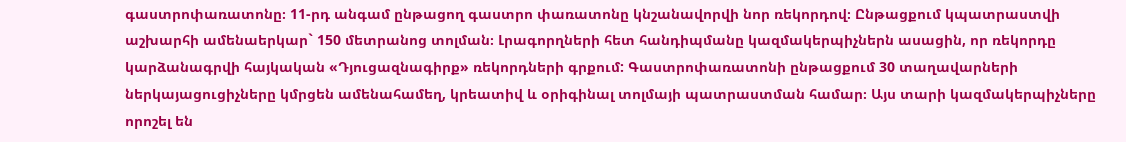գաստրոփառատոնը։ 11-րդ անգամ ընթացող գաստրո փառատոնը կնշանավորվի նոր ռեկորդով։ Ընթացքում կպատրաստվի աշխարհի ամենաերկար` 150 մետրանոց տոլման։ Լրագորղների հետ հանդիպմանը կազմակերպիչներն ասացին, որ ռեկորդը կարձանագրվի հայկական «Դյուցազնագիրք» ռեկորդների գրքում: Գաստրոփառատոնի ընթացքում 30 տաղավարների ներկայացուցիչները կմրցեն ամենահամեղ, կրեատիվ և օրիգինալ տոլմայի պատրաստման համար։ Այս տարի կազմակերպիչները որոշել են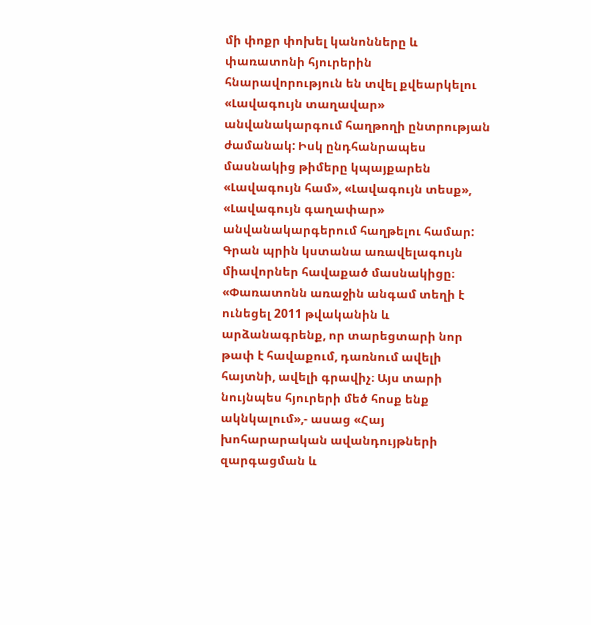մի փոքր փոխել կանոնները և փառատոնի հյուրերին հնարավորություն են տվել քվեարկելու «Լավագույն տաղավար» անվանակարգում հաղթողի ընտրության ժամանակ: Իսկ ընդհանրապես մասնակից թիմերը կպայքարեն «Լավագույն համ», «Լավագույն տեսք», «Լավագույն գաղափար» անվանակարգերում հաղթելու համար: Գրան պրին կստանա առավելագույն միավորներ հավաքած մասնակիցը։ «Փառատոնն առաջին անգամ տեղի է ունեցել 2011 թվականին և արձանագրենք, որ տարեցտարի նոր թափ է հավաքում, դառնում ավելի հայտնի, ավելի գրավիչ։ Այս տարի նույնպես հյուրերի մեծ հոսք ենք ակնկալում»,- ասաց «Հայ խոհարարական ավանդույթների զարգացման և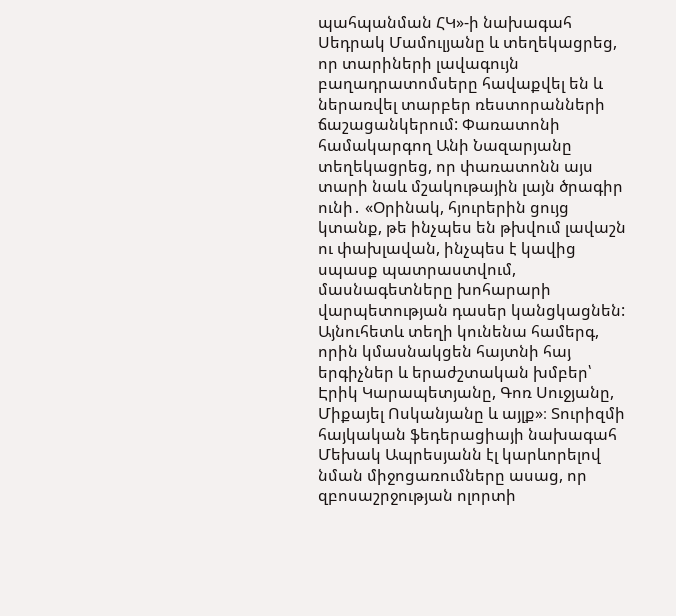պահպանման ՀԿ»-ի նախագահ Սեդրակ Մամուլյանը և տեղեկացրեց, որ տարիների լավագույն բաղադրատոմսերը հավաքվել են և ներառվել տարբեր ռեստորանների ճաշացանկերում: Փառատոնի համակարգող Անի Նազարյանը տեղեկացրեց, որ փառատոնն այս տարի նաև մշակութային լայն ծրագիր ունի․ «Օրինակ, հյուրերին ցույց կտանք, թե ինչպես են թխվում լավաշն ու փախլավան, ինչպես է կավից սպասք պատրաստվում, մասնագետները խոհարարի վարպետության դասեր կանցկացնեն: Այնուհետև տեղի կունենա համերգ, որին կմասնակցեն հայտնի հայ երգիչներ և երաժշտական խմբեր՝ Էրիկ Կարապետյանը, Գոռ Սուջյանը, Միքայել Ոսկանյանը և այլք»։ Տուրիզմի հայկական ֆեդերացիայի նախագահ Մեխակ Ապրեսյանն էլ կարևորելով նման միջոցառումները ասաց, որ զբոսաշրջության ոլորտի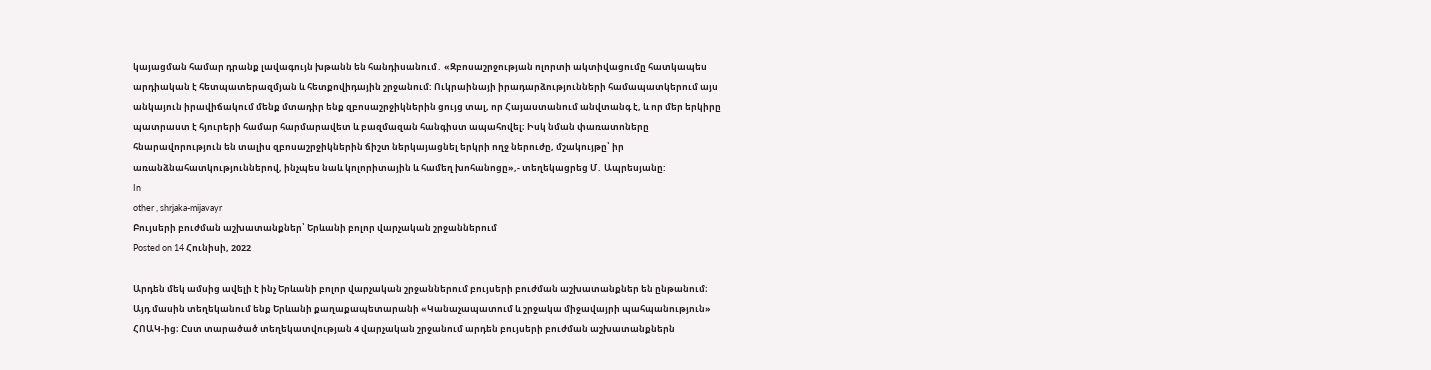կայացման համար դրանք լավագույն խթանն են հանդիսանում․ «Զբոսաշրջության ոլորտի ակտիվացումը հատկապես արդիական է հետպատերազմյան և հետքովիդային շրջանում: Ուկրաինայի իրադարձությունների համապատկերում այս անկայուն իրավիճակում մենք մտադիր ենք զբոսաշրջիկներին ցույց տալ, որ Հայաստանում անվտանգ է, և որ մեր երկիրը պատրաստ է հյուրերի համար հարմարավետ և բազմազան հանգիստ ապահովել։ Իսկ նման փառատոները հնարավորություն են տալիս զբոսաշրջիկներին ճիշտ ներկայացնել երկրի ողջ ներուժը, մշակույթը՝ իր առանձնահատկություններով, ինչպես նաև կոլորիտային և համեղ խոհանոցը»,- տեղեկացրեց Մ․ Ապրեսյանը:
In
other , shrjaka-mijavayr
Բույսերի բուժման աշխատանքներ՝ Երևանի բոլոր վարչական շրջաններում
Posted on 14 Հունիսի, 2022

Արդեն մեկ ամսից ավելի է ինչ Երևանի բոլոր վարչական շրջաններում բույսերի բուժման աշխատանքներ են ընթանում։ Այդ մասին տեղեկանում ենք Երևանի քաղաքապետարանի «Կանաչապատում և շրջակա միջավայրի պահպանություն» ՀՈԱԿ-ից։ Ըստ տարածած տեղեկատվության 4 վարչական շրջանում արդեն բույսերի բուժման աշխատանքներն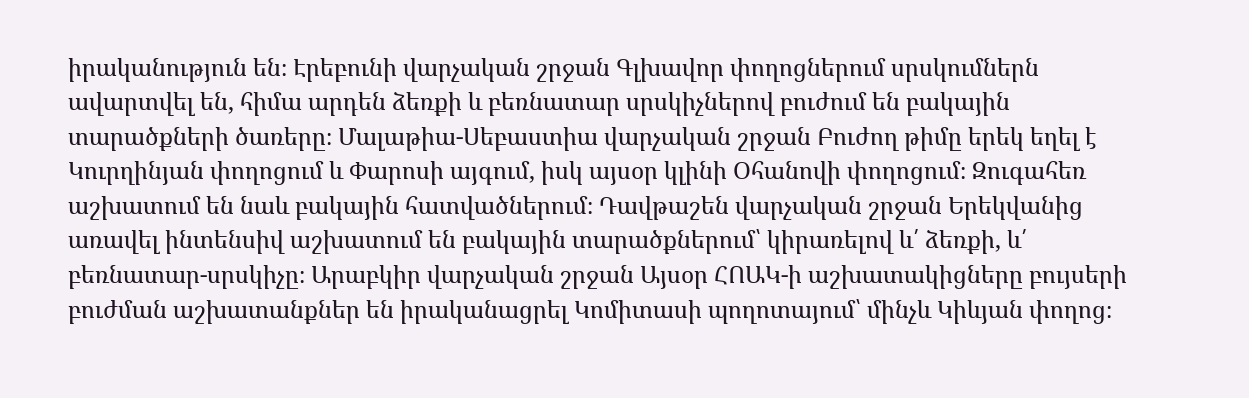իրականություն են։ Էրեբունի վարչական շրջան Գլխավոր փողոցներում սրսկումներն ավարտվել են, հիմա արդեն ձեռքի և բեռնատար սրսկիչներով բուժում են բակային տարածքների ծառերը։ Մալաթիա-Սեբաստիա վարչական շրջան Բուժող թիմը երեկ եղել է Կուրղինյան փողոցում և Փարոսի այգում, իսկ այսօր կլինի Օհանովի փողոցում։ Զուգահեռ աշխատում են նաև բակային հատվածներում։ Դավթաշեն վարչական շրջան Երեկվանից առավել ինտենսիվ աշխատում են բակային տարածքներում՝ կիրառելով և՛ ձեռքի, և՛ բեռնատար-սրսկիչը։ Արաբկիր վարչական շրջան Այսօր ՀՈԱԿ-ի աշխատակիցները բույսերի բուժման աշխատանքներ են իրականացրել Կոմիտասի պողոտայում՝ մինչև Կիևյան փողոց։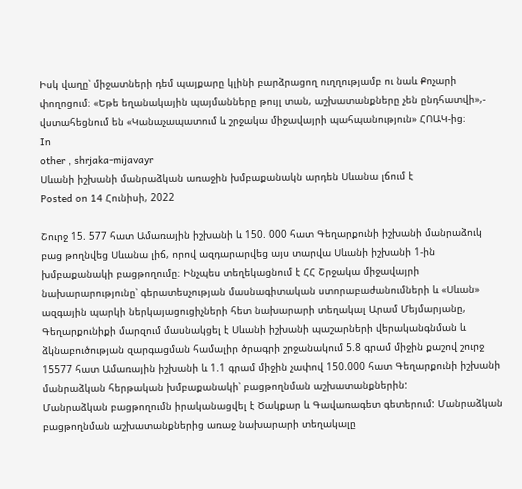Իսկ վաղը՝ միջատների դեմ պայքարը կլինի բարձրացող ուղղությամբ ու նաև Քոչարի փողոցում։ «Եթե եղանակային պայմանները թույլ տան, աշխատանքները չեն ընդհատվի»,- վստահեցնում են «Կանաչապատում և շրջակա միջավայրի պահպանություն» ՀՈԱԿ-ից։
In
other , shrjaka-mijavayr
Սևանի իշխանի մանրաձկան առաջին խմբաքանակն արդեն Սևանա լճում է
Posted on 14 Հունիսի, 2022

Շուրջ 15. 577 հատ Ամառային իշխանի և 150. 000 հատ Գեղարքունի իշխանի մանրաձուկ բաց թողնվեց Սևանա լիճ, որով ազդարարվեց այս տարվա Սևանի իշխանի 1-ին խմբաքանակի բացթողումը։ Ինչպես տեղեկացնում է ՀՀ Շրջակա միջավայրի նախարարությունը՝ գերատեսչության մասնագիտական ստորաբաժանումների և «Սևան» ազգային պարկի ներկայացուցիչների հետ նախարարի տեղակալ Արամ Մեյմարյանը, Գեղարքունիքի մարզում մասնակցել է Սևանի իշխանի պաշարների վերականգնման և ձկնաբուծության զարգացման համալիր ծրագրի շրջանակում 5.8 գրամ միջին քաշով շուրջ 15577 հատ Ամառային իշխանի և 1.1 գրամ միջին չափով 150.000 հատ Գեղարքունի իշխանի մանրաձկան հերթական խմբաքանակի՝ բացթողնման աշխատանքներին:
Մանրաձկան բացթողումն իրականացվել է Ծակքար և Գավառագետ գետերում: Մանրաձկան բացթողնման աշխատանքներից առաջ նախարարի տեղակալը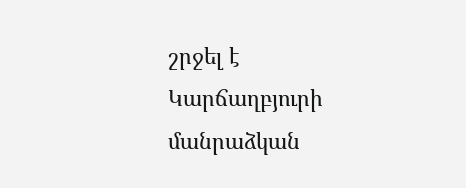շրջել է Կարճաղբյուրի մանրաձկան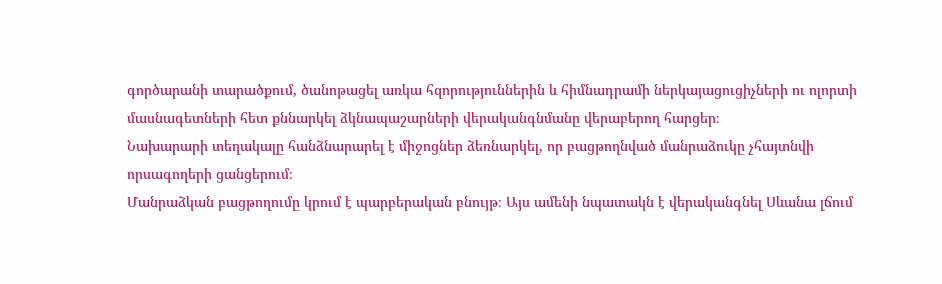գործարանի տարածքում, ծանոթացել առկա հզորություններին և հիմնադրամի ներկայացուցիչների ու ոլորտի մասնագետների հետ քննարկել ձկնապաշարների վերականգնմանը վերաբերող հարցեր։
Նախարարի տեղակալը հանձնարարել է միջոցներ ձեռնարկել, որ բացթողնված մանրաձուկը չհայտնվի որսագողերի ցանցերում։
Մանրաձկան բացթողումը կրում է պարբերական բնույթ։ Այս ամենի նպատակն է վերականգնել Սևանա լճում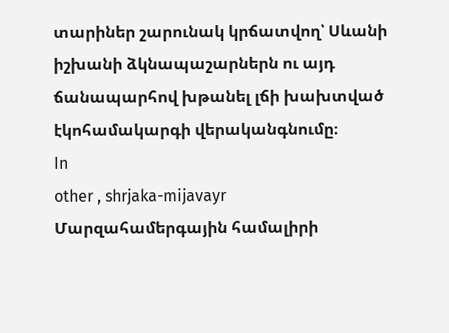տարիներ շարունակ կրճատվող՝ Սևանի իշխանի ձկնապաշարներն ու այդ ճանապարհով խթանել լճի խախտված էկոհամակարգի վերականգնումը։
In
other , shrjaka-mijavayr
Մարզահամերգային համալիրի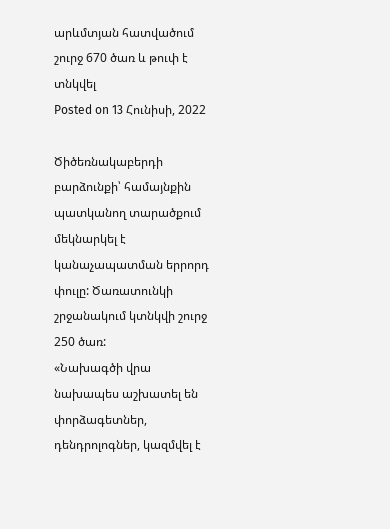արևմտյան հատվածում շուրջ 670 ծառ և թուփ է տնկվել
Posted on 13 Հունիսի, 2022

Ծիծեռնակաբերդի բարձունքի՝ համայնքին պատկանող տարածքում մեկնարկել է կանաչապատման երրորդ փուլը: Ծառատունկի շրջանակում կտնկվի շուրջ 250 ծառ:
«Նախագծի վրա նախապես աշխատել են փորձագետներ, դենդրոլոգներ, կազմվել է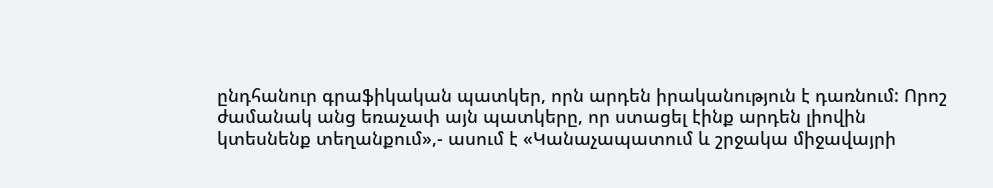ընդհանուր գրաֆիկական պատկեր, որն արդեն իրականություն է դառնում: Որոշ ժամանակ անց եռաչափ այն պատկերը, որ ստացել էինք արդեն լիովին կտեսնենք տեղանքում»,- ասում է «Կանաչապատում և շրջակա միջավայրի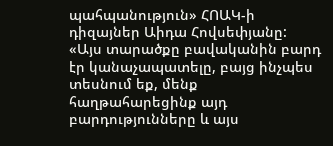պահպանություն» ՀՈԱԿ-ի դիզայներ Աիդա Հովսեփյանը:
«Այս տարածքը բավականին բարդ էր կանաչապատելը, բայց ինչպես տեսնում եք, մենք հաղթահարեցինք այդ բարդությունները և այս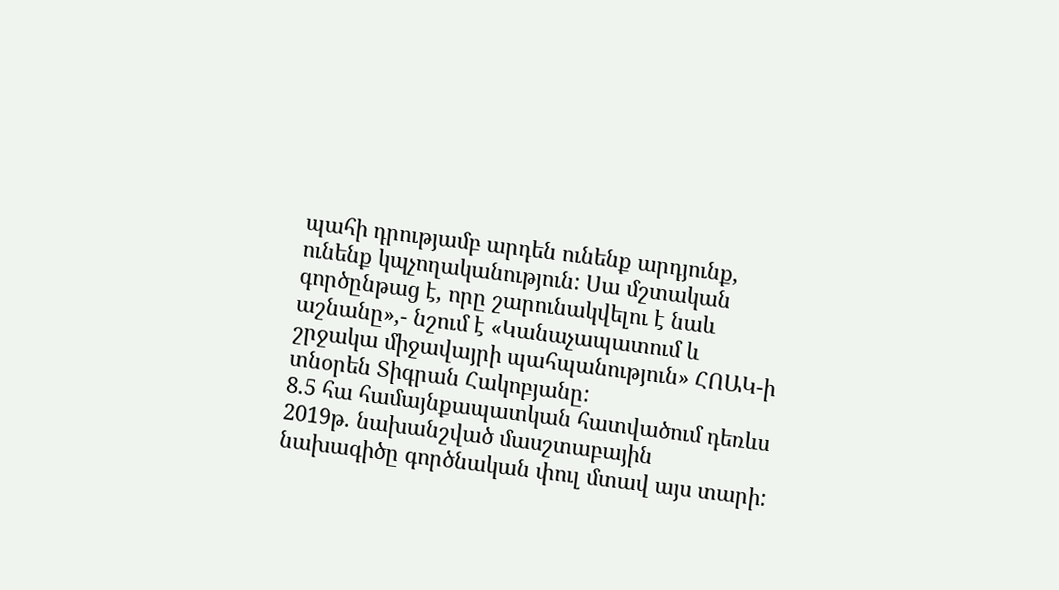պահի դրությամբ արդեն ունենք արդյունք, ունենք կպչողականություն: Սա մշտական գործընթաց է, որը շարունակվելու է նաև աշնանը»,- նշում է «Կանաչապատում և շրջակա միջավայրի պահպանություն» ՀՈԱԿ-ի տնօրեն Տիգրան Հակոբյանը:
8.5 հա համայնքապատկան հատվածում դեռևս 2019թ. նախանշված մասշտաբային նախագիծը գործնական փուլ մտավ այս տարի: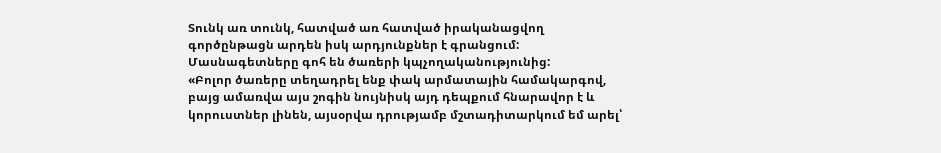Տունկ առ տունկ, հատված առ հատված իրականացվող գործընթացն արդեն իսկ արդյունքներ է գրանցում: Մասնագետները գոհ են ծառերի կպչողականությունից:
«Բոլոր ծառերը տեղադրել ենք փակ արմատային համակարգով, բայց ամառվա այս շոգին նույնիսկ այդ դեպքում հնարավոր է և կորուստներ լինեն, այսօրվա դրությամբ մշտադիտարկում եմ արել՝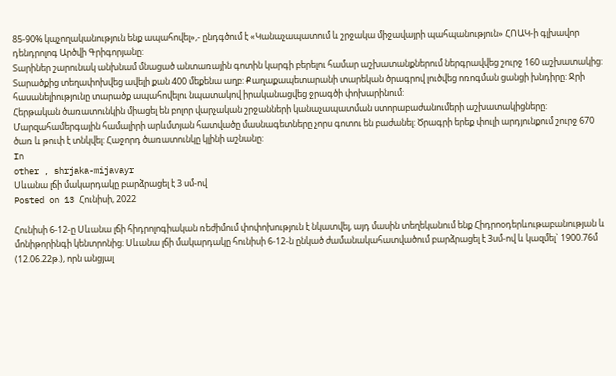85-90% կպչողականություն ենք ապահովել»,- ընդգծում է «Կանաչապատում և շրջակա միջավայրի պահպանություն» ՀՈԱԿ-ի գլխավոր դենդրոլոգ Արծվի Գրիգորյանը:
Տարիներ շարունակ անխնամ մնացած անտառային գոտին կարգի բերելու համար աշխատանքներում ներգրավվեց շուրջ 160 աշխատակից: Տարածքից տեղափոխվեց ավելի քան 400 մեքենա աղբ: Քաղաքապետարանի տարեկան ծրագրով լուծվեց ոռոգման ցանցի խնդիրը: Ջրի հասանելիությունը տարածք ապահովելու նպատակով իրականացվեց ջրագծի փոխարինում:
Հերթական ծառատունկին միացել են բոլոր վարչական շրջանների կանաչապատման ստորաբաժանումերի աշխատակիցները:
Մարզահամերգային համալիրի արևմտյան հատվածը մասնագետները չորս գոտու են բաժանել: Ծրագրի երեք փուլի արդյունքում շուրջ 670 ծառ և թուփ է տնկվել: Հաջորդ ծառատունկը կլինի աշնանը:
In
other , shrjaka-mijavayr
Սևանա լճի մակարդակը բարձրացել է 3 սմ-ով
Posted on 13 Հունիսի, 2022

Հունիսի 6-12-ը Սևանա լճի հիդրոլոգիական ռեժիմում փոփոխություն է նկատվել, այդ մասին տեղեկանում ենք Հիդրոօդերևութաբանության և մոնիթորինգի կենտրոնից։ Սևանա լճի մակարդակը հունիսի 6-12-ն ընկած ժամանակահատվածում բարձրացել է 3սմ-ով և կազմել` 1900.76մ (12.06.22թ.), որն անցյալ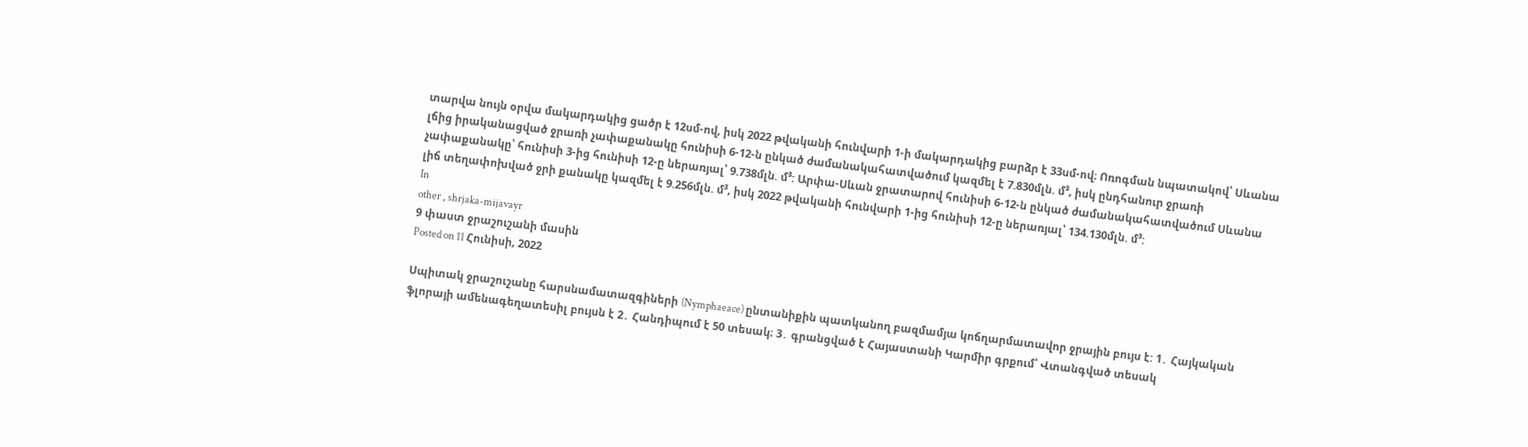տարվա նույն օրվա մակարդակից ցածր է 12սմ-ով, իսկ 2022 թվականի հունվարի 1-ի մակարդակից բարձր է 33սմ-ով։ Ոռոգման նպատակով՝ Սևանա լճից իրականացված ջրառի չափաքանակը հունիսի 6-12-ն ընկած ժամանակահատվածում կազմել է 7.830մլն. մ³, իսկ ընդհանուր ջրառի չափաքանակը՝ հունիսի 3-ից հունիսի 12-ը ներառյալ՝ 9.738մլն. մ³: Արփա-Սևան ջրատարով հունիսի 6-12-ն ընկած ժամանակահատվածում Սևանա լիճ տեղափոխված ջրի քանակը կազմել է 9.256մլն. մ³, իսկ 2022 թվականի հունվարի 1-ից հունիսի 12-ը ներառյալ՝ 134.130մլն. մ³:
In
other , shrjaka-mijavayr
9 փաստ ջրաշուշանի մասին
Posted on 11 Հունիսի, 2022

Սպիտակ ջրաշուշանը հարսնամատազգիների (Nymphaeace) ընտանիքին պատկանող բազմամյա կոճղարմատավոր ջրային բույս է: 1․ Հայկական ֆլորայի ամենագեղատեսիլ բույսն է 2․ Հանդիպում է 50 տեսակ։ 3․ գրանցված է Հայաստանի Կարմիր գրքում՝ Վտանգված տեսակ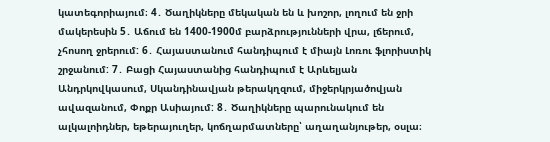կատեգորիայում։ 4․ Ծաղիկները մեկական են և խոշոր, լողում են ջրի մակերեսին 5․ Աճում են 1400-1900մ բարձրությունների վրա, լճերում, չհոսող ջրերում: 6․ Հայաստանում հանդիպում է միայն Լոռու ֆլորիստիկ շրջանում: 7․ Բացի Հայաստանից հանդիպում է Արևելյան Անդրկովկասում, Սկանդինավյան թերակղզում, միջերկրյածովյան ավազանում, Փոքր Ասիայում: 8․ Ծաղիկները պարունակում են ալկալոիդներ, եթերայուղեր, կոճղարմատները՝ աղաղանյութեր, օսլա։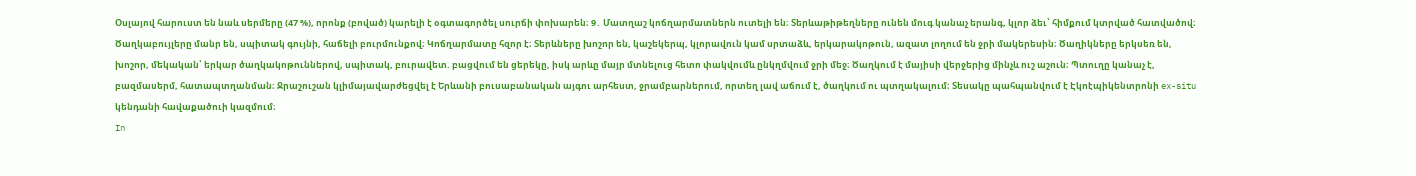Օսլայով հարուստ են նաև սերմերը (47 %), որոնք (բոված) կարելի է օգտագործել սուրճի փոխարեն։ 9․ Մատղաշ կոճղարմատներն ուտելի են։ Տերևաթիթեղները ունեն մուգ կանաչ երանգ, կլոր ձեւ՝ հիմքում կտրված հատվածով։ Ծաղկաբույլերը մանր են, սպիտակ գույնի, հաճելի բուրմունքով։ Կոճղարմատը հզոր է։ Տերևները խոշոր են, կաշեկերպ, կլորավուն կամ սրտաձև, երկարակոթուն, ազատ լողում են ջրի մակերեսին։ Ծաղիկները երկսեռ են, խոշոր, մեկական՝ երկար ծաղկակոթուններով, սպիտակ, բուրավետ. բացվում են ցերեկը, իսկ արևը մայր մտնելուց հետո փակվումև ընկղմվում ջրի մեջ։ Ծաղկում է մայիսի վերջերից մինչև ուշ աշուն։ Պտուղը կանաչ է, բազմասերմ, հատապտղանման։ Ջրաշուշան կլիմայավարժեցվել է Երևանի բուսաբանական այգու արհեստ, ջրամբարներում, որտեղ լավ աճում է, ծաղկում ու պտղակալում։ Տեսակը պահպանվում է Էկոէպիկենտրոնի ex-situ կենդանի հավաքածուի կազմում։
In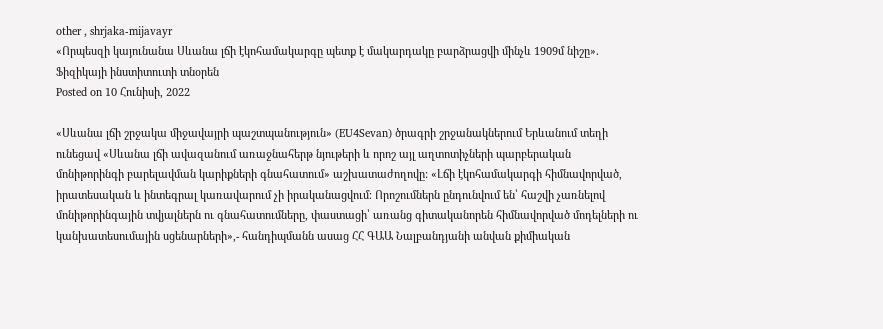other , shrjaka-mijavayr
«Որպեսզի կայունանա Սևանա լճի էկոհամակարգը պետք է մակարդակը բարձրացվի մինչև 1909մ նիշը»․ Ֆիզիկայի ինստիտուտի տնօրեն
Posted on 10 Հունիսի, 2022

«Սևանա լճի շրջակա միջավայրի պաշտպանություն» (EU4Sevan) ծրագրի շրջանակներում Երևանում տեղի ունեցավ «Սևանա լճի ավազանում առաջնահերթ նյութերի և որոշ այլ աղտոտիչների պարբերական մոնիթորինգի բարելավման կարիքների գնահատում» աշխատաժողովը: «Լճի էկոհամակարգի հիմնավորված, իրատեսական և ինտեգրալ կառավարում չի իրականացվում։ Որոշումներն ընդունվում են՝ հաշվի չառնելով մոնիթորինգային տվյալներն ու գնահատումները, փաստացի՝ առանց գիտականորեն հիմնավորված մոդելների ու կանխատեսումային սցենարների»,- հանդիպմանն ասաց ՀՀ ԳԱԱ Նալբանդյանի անվան քիմիական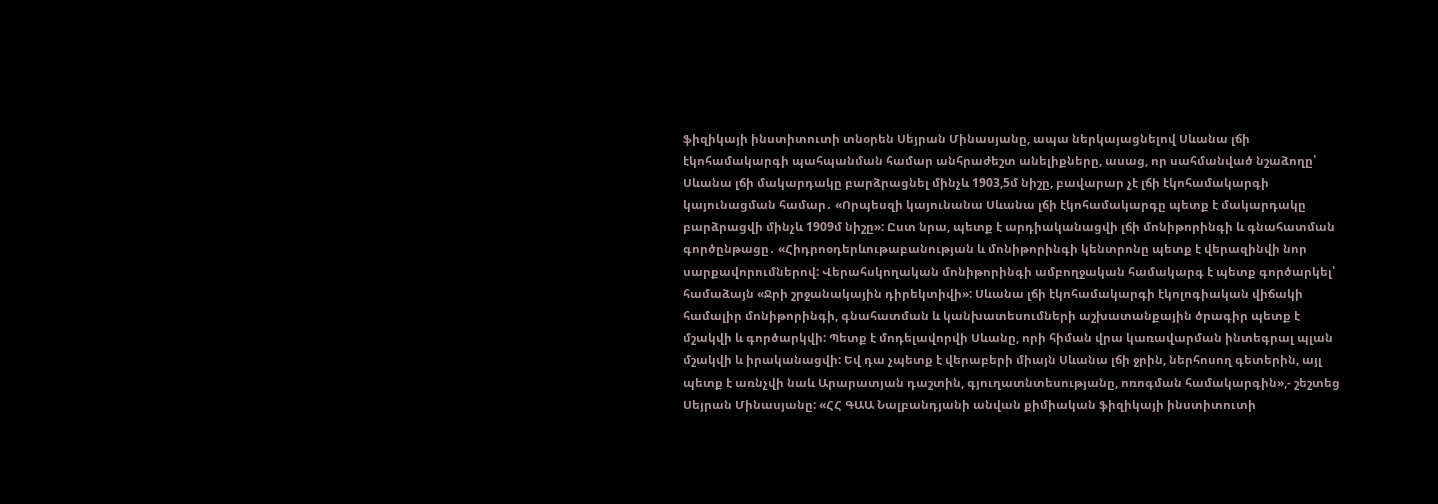ֆիզիկայի ինստիտուտի տնօրեն Սեյրան Մինասյանը, ապա ներկայացնելով Սևանա լճի էկոհամակարգի պահպանման համար անհրաժեշտ անելիքները, ասաց, որ սահմանված նշաձողը՝ Սևանա լճի մակարդակը բարձրացնել մինչև 1903,5մ նիշը, բավարար չէ լճի էկոհամակարգի կայունացման համար․ «Որպեսզի կայունանա Սևանա լճի էկոհամակարգը պետք է մակարդակը բարձրացվի մինչև 1909մ նիշը»: Ըստ նրա, պետք է արդիականացվի լճի մոնիթորինգի և գնահատման գործընթացը․ «Հիդրոօդերևութաբանության և մոնիթորինգի կենտրոնը պետք է վերազինվի նոր սարքավորումներով: Վերահսկողական մոնիթորինգի ամբողջական համակարգ է պետք գործարկել՝ համաձայն «Ջրի շրջանակային դիրեկտիվի»: Սևանա լճի էկոհամակարգի էկոլոգիական վիճակի համալիր մոնիթորինգի, գնահատման և կանխատեսումների աշխատանքային ծրագիր պետք է մշակվի և գործարկվի: Պետք է մոդելավորվի Սևանը, որի հիման վրա կառավարման ինտեգրալ պլան մշակվի և իրականացվի: Եվ դա չպետք է վերաբերի միայն Սևանա լճի ջրին, ներհոսող գետերին, այլ պետք է առնչվի նաև Արարատյան դաշտին, գյուղատնտեսությանը, ոռոգման համակարգին»,- շեշտեց Սեյրան Մինասյանը: «ՀՀ ԳԱԱ Նալբանդյանի անվան քիմիական ֆիզիկայի ինստիտուտի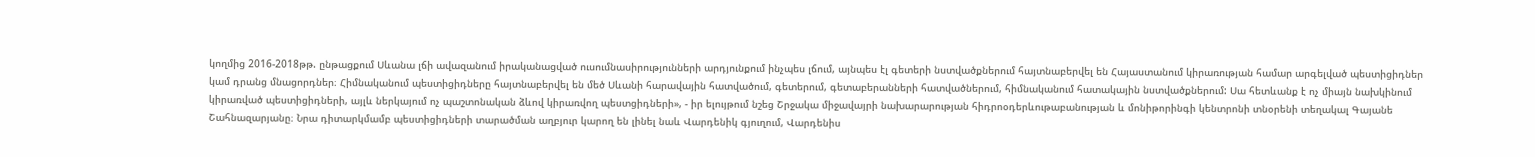կողմից 2016-2018թթ. ընթացքում Սևանա լճի ավազանում իրականացված ուսումնասիրությունների արդյունքում ինչպես լճում, այնպես էլ գետերի նստվածքներում հայտնաբերվել են Հայաստանում կիրառության համար արգելված պեստիցիդներ կամ դրանց մնացորդներ։ Հիմնականում պեստիցիդները հայտնաբերվել են մեծ Սևանի հարավային հատվածում, գետերում, գետաբերանների հատվածներում, հիմնականում հատակային նստվածքներում: Սա հետևանք է ոչ միայն նախկինում կիրառված պեստիցիդների, այլև ներկայում ոչ պաշտոնական ձևով կիրառվող պեստցիդների», - իր ելույթում նշեց Շրջակա միջավայրի նախարարության հիդրոօդերևութաբանության և մոնիթորինգի կենտրոնի տնօրենի տեղակալ Գայանե Շահնազարյանը։ Նրա դիտարկմամբ պեստիցիդների տարածման աղբյուր կարող են լինել նաև Վարդենիկ գյուղում, Վարդենիս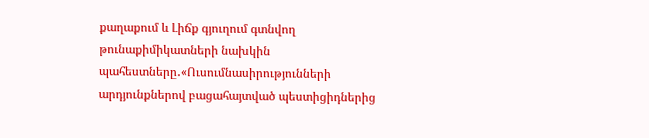քաղաքում և Լիճք գյուղում գտնվող թունաքիմիկատների նախկին պահեստները․«Ուսումնասիրությունների արդյունքներով բացահայտված պեստիցիդներից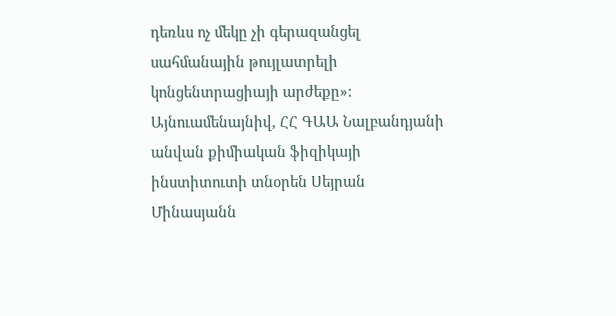դեռևս ոչ մեկը չի գերազանցել սահմանային թույլատրելի կոնցենտրացիայի արժեքը»: Այնուամենայնիվ, ՀՀ ԳԱԱ Նալբանդյանի անվան քիմիական ֆիզիկայի ինստիտուտի տնօրեն Սեյրան Մինասյանն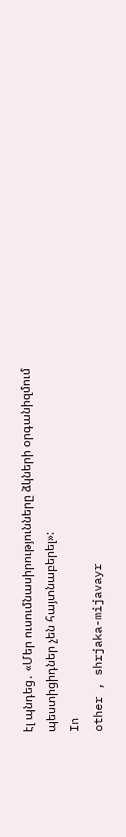էլ պնդեց․ «Մեր ուսումնասիրությունները ձկների օրգանիզմում պեստիցիդներ չեն հայտնաբերել»:
In
other , shrjaka-mijavayr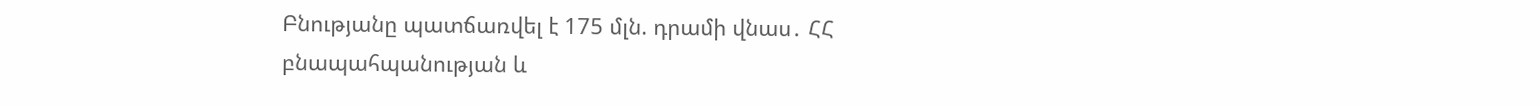Բնությանը պատճառվել է 175 մլն. դրամի վնաս․ ՀՀ բնապահպանության և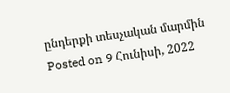ընդերքի տեսչական մարմին
Posted on 9 Հունիսի, 2022